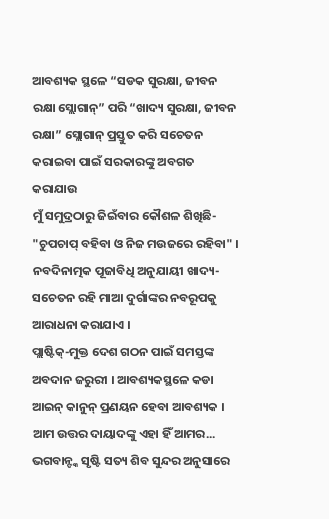ଆବଶ୍ୟକ ସ୍ଥଳେ “ସଡକ ସୁରକ୍ଷା, ଜୀବନ ରକ୍ଷା ସ୍ଲୋଗାନ୍” ପରି “ଖାଦ୍ୟ ସୁରକ୍ଷା, ଜୀବନ ରକ୍ଷା” ସ୍ଲୋଗାନ୍ ପ୍ରସ୍ତୁତ କରି ସଚେତନ କରାଇବା ପାଇଁ ସରକାରଙ୍କୁ ଅବଗତ କରାଯାଉ
ମୁଁ ସମୁଦ୍ରଠାରୁ ଜିଇଁବାର କୌଶଳ ଶିଖିଛି- "ଚୁପଚାପ୍ ବହିବା ଓ ନିଜ ମଉଜରେ ରହିବା" ।
ନବଦିନାତ୍ମକ ପୂଜାବିଧି ଅନୁଯାୟୀ ଖାଦ୍ୟ-ସଚେତନ ରହି ମାଆ ଦୁର୍ଗାଙ୍କର ନବରୂପକୁ ଆରାଧନା କରାଯାଏ ।
ପ୍ଲାଷ୍ଟିକ୍-ମୁକ୍ତ ଦେଶ ଗଠନ ପାଇଁ ସମସ୍ତଙ୍କ ଅବଦାନ ଜରୁରୀ । ଆବଶ୍ୟକସ୍ଥଳେ କଡା ଆଇନ୍ କାନୁନ୍ ପ୍ରଣୟନ ହେବା ଆବଶ୍ୟକ । ଆମ ଉତ୍ତର ଦାୟାଦଙ୍କୁ ଏହା ହିଁ ଆମର...
ଭଗବାନ୍ଙ୍କ ସୃଷ୍ଟି ସତ୍ୟ ଶିବ ସୁନ୍ଦର ଅନୁସାରେ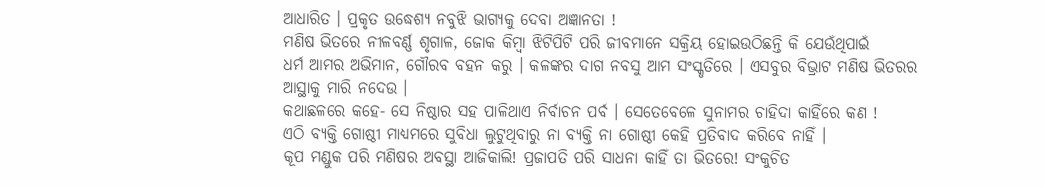ଆଧାରିତ । ପ୍ରକୃତ ଉଦ୍ଧେଶ୍ୟ ନବୁଝି ଭାଗ୍ୟକୁ ଦେବା ଅଜ୍ଞାନତା !
ମଣିଷ ଭିତରେ ନୀଳବର୍ଣ୍ଣ ଶୃଗାଳ, ଜୋକ କିମ୍ବା ଝିଟିପିଟି ପରି ଜୀବମାନେ ସକ୍ରିୟ ହୋଇଉଠିଛନ୍ତି କି ଯେଉଁଥିପାଇଁ
ଧର୍ମ ଆମର ଅଭିମାନ, ଗୌରବ ବହନ କରୁ । କଳଙ୍କର ଦାଗ ନବସୁ ଆମ ସଂସ୍କୃତିରେ । ଏସବୁର ବିଭ୍ରାଟ ମଣିଷ ଭିତରର ଆସ୍ଥାକୁ ମାରି ନଦେଉ ।
କଥାଛଳରେ କହେ- ସେ ନିଷ୍ଠାର ସହ ପାଳିଥାଏ ନିର୍ବାଚନ ପର୍ବ । ସେତେବେଳେ ସୁନାମର ଚାହିଦା କାହିଁରେ କଣ !
ଏଠି ବ୍ୟକ୍ତି ଗୋଷ୍ଠୀ ମାଧ୍ୟମରେ ସୁବିଧା ଲୁଟୁଥିବାରୁ ନା ବ୍ୟକ୍ତି ନା ଗୋଷ୍ଠୀ କେହି ପ୍ରତିବାଦ କରିବେ ନାହିଁ ।
କୂପ ମଣ୍ଡୁକ ପରି ମଣିଷର ଅବସ୍ଥା ଆଜିକାଲି! ପ୍ରଜାପତି ପରି ସାଧନା କାହିଁ ତା ଭିତରେ! ସଂକୁଚିତ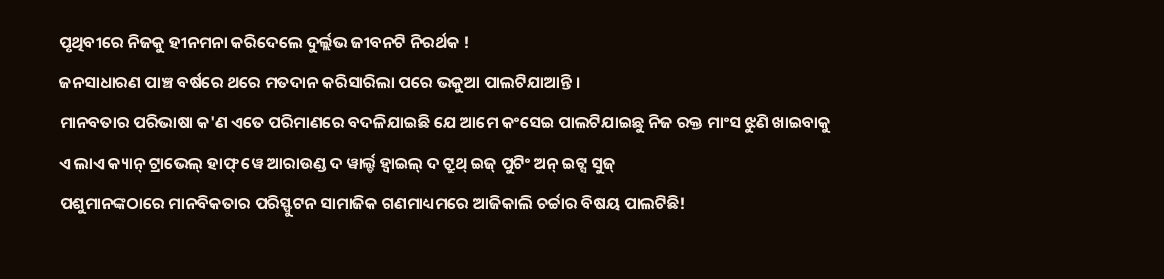ପୃଥିବୀରେ ନିଜକୁ ହୀନମନା କରିଦେଲେ ଦୁର୍ଲ୍ଲଭ ଜୀବନଟି ନିରର୍ଥକ !
ଜନସାଧାରଣ ପାଞ୍ଚ ବର୍ଷରେ ଥରେ ମତଦାନ କରିସାରିଲା ପରେ ଭକୁଆ ପାଲଟିଯାଆନ୍ତି ।
ମାନବତାର ପରିଭାଷା କ'ଣ ଏତେ ପରିମାଣରେ ବଦଳିଯାଇଛି ଯେ ଆମେ କଂସେଇ ପାଲଟିଯାଇଛୁ ନିଜ ରକ୍ତ ମାଂସ ଝୁଣି ଖାଇବାକୁ
ଏ ଲାଏ କ୍ୟାନ୍ ଟ୍ରାଭେଲ୍ ହାଫ୍ ୱେ ଆରାଉଣ୍ଡ ଦ ୱାର୍ଲ୍ଡ ହ୍ୱାଇଲ୍ ଦ ଟ୍ରୁଥ୍ ଇଜ୍ ପୁଟିଂ ଅନ୍ ଇଟ୍ସ ସୁଜ୍
ପଶୁମାନଙ୍କଠାରେ ମାନବିକତାର ପରିସ୍ଫୁଟନ ସାମାଜିକ ଗଣମାଧ୍ୟମରେ ଆଜିକାଲି ଚର୍ଚ୍ଚାର ବିଷୟ ପାଲଟିଛି!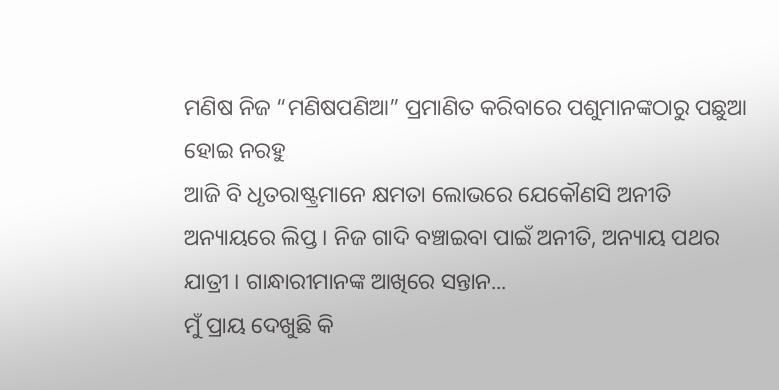ମଣିଷ ନିଜ “ମଣିଷପଣିଆ” ପ୍ରମାଣିତ କରିବାରେ ପଶୁମାନଙ୍କଠାରୁ ପଛୁଆ ହୋଇ ନରହୁ
ଆଜି ବି ଧୃତରାଷ୍ଟ୍ରମାନେ କ୍ଷମତା ଲୋଭରେ ଯେକୌଣସି ଅନୀତି ଅନ୍ୟାୟରେ ଲିପ୍ତ । ନିଜ ଗାଦି ବଞ୍ଚାଇବା ପାଇଁ ଅନୀତି, ଅନ୍ୟାୟ ପଥର ଯାତ୍ରୀ । ଗାନ୍ଧାରୀମାନଙ୍କ ଆଖିରେ ସନ୍ତାନ...
ମୁଁ ପ୍ରାୟ ଦେଖୁଛି କି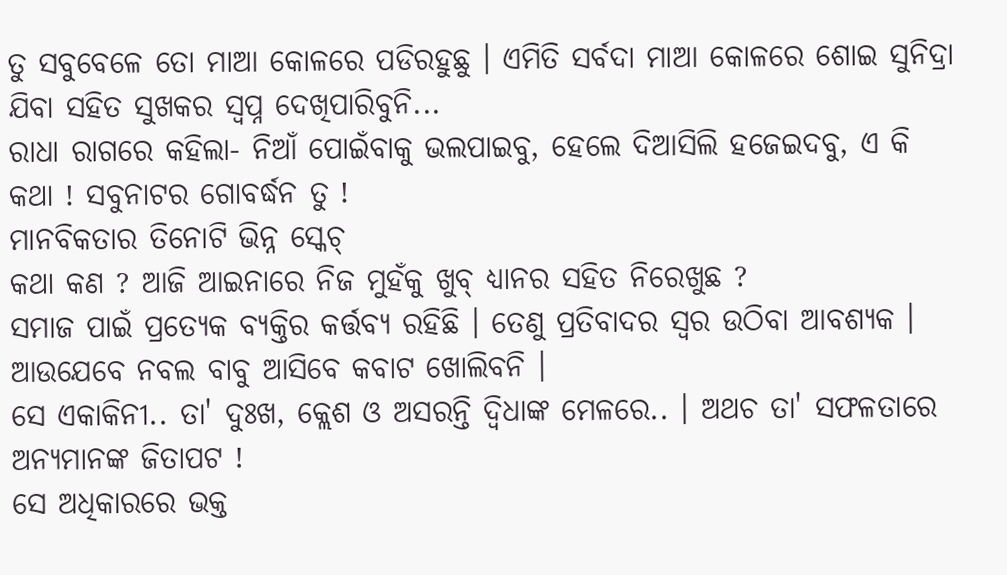ତୁ ସବୁବେଳେ ତୋ ମାଆ କୋଳରେ ପଡିରହୁଛୁ । ଏମିତି ସର୍ବଦା ମାଆ କୋଳରେ ଶୋଇ ସୁନିଦ୍ରା ଯିବା ସହିତ ସୁଖକର ସ୍ୱପ୍ନ ଦେଖିପାରିବୁନି...
ରାଧା ରାଗରେ କହିଲା- ନିଆଁ ପୋଇଁବାକୁ ଭଲପାଇବୁ, ହେଲେ ଦିଆସିଲି ହଜେଇଦବୁ, ଏ କି କଥା ! ସବୁନାଟର ଗୋବର୍ଦ୍ଧନ ତୁ !
ମାନବିକତାର ତିନୋଟି ଭିନ୍ନ ସ୍କେଚ୍
କଥା କଣ ? ଆଜି ଆଇନାରେ ନିଜ ମୁହଁକୁ ଖୁବ୍ ଧ୍ୟାନର ସହିତ ନିରେଖୁଛ ?
ସମାଜ ପାଇଁ ପ୍ରତ୍ୟେକ ବ୍ୟକ୍ତିର କର୍ତ୍ତବ୍ୟ ରହିଛି । ତେଣୁ ପ୍ରତିବାଦର ସ୍ୱର ଉଠିବା ଆବଶ୍ୟକ ।
ଆଉଯେବେ ନବଲ ବାବୁ ଆସିବେ କବାଟ ଖୋଲିବନି ।
ସେ ଏକାକିନୀ.. ତା' ଦୁଃଖ, କ୍ଲେଶ ଓ ଅସରନ୍ତି ଦ୍ୱିଧାଙ୍କ ମେଳରେ.. । ଅଥଚ ତା' ସଫଳତାରେ ଅନ୍ୟମାନଙ୍କ ଜିତାପଟ !
ସେ ଅଧିକାରରେ ଭକ୍ତ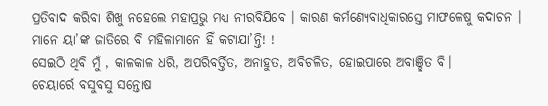ପ୍ରତିବାଦ କରିବା ଶିଖୁ ନହେଲେ ମହାପ୍ରଭୁ ମଧ୍ୟ ନୀରବିଯିବେ । କାରଣ କର୍ମଣ୍ୟେବାଧିକାରସ୍ତେ ମାଫଳେଷୁ କଦାଚନ ।
ମାନେ ୟା’ଙ୍କ ଜାତିରେ ବି ମହିଳାମାନେ ହିଁ କଟାଯା’ନ୍ତି! !
ସେଇଠି ଥିବି ମୁଁ , କାଳକାଳ ଧରି, ଅପରିବର୍ତ୍ତିତ, ଅନାହୁତ, ଅବିଚଳିତ, ହୋଇପାରେ ଅବାଞ୍ଛିତ ବି।
ଚେୟାର୍ରେ ବସୁବସୁ ସନ୍ତୋଷ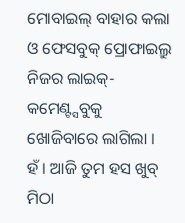ମୋବାଇଲ୍ ବାହାର କଲା ଓ ଫେସବୁକ୍ ପ୍ରୋଫାଇଲ୍ରୁ ନିଜର ଲାଇକ୍-କମେଣ୍ଟ୍ସବୁକୁ ଖୋଜିବାରେ ଲାଗିଲା ।
ହଁ । ଆଜି ତୁମ ହସ ଖୁବ୍ ମିଠା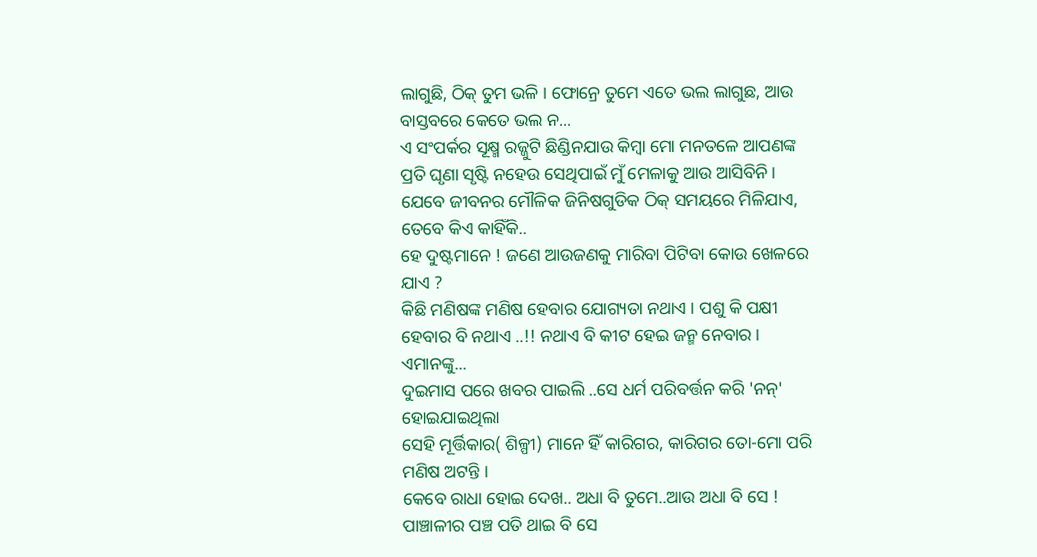ଲାଗୁଛି, ଠିକ୍ ତୁମ ଭଳି । ଫୋନ୍ରେ ତୁମେ ଏତେ ଭଲ ଲାଗୁଛ, ଆଉ ବାସ୍ତବରେ କେତେ ଭଲ ନ...
ଏ ସଂପର୍କର ସୂକ୍ଷ୍ମ ରଜ୍ଜୁଟି ଛିଣ୍ଡିନଯାଉ କିମ୍ବା ମୋ ମନତଳେ ଆପଣଙ୍କ ପ୍ରତି ଘୃଣା ସୃଷ୍ଟି ନହେଉ ସେଥିପାଇଁ ମୁଁ ମେଳାକୁ ଆଉ ଆସିବିନି ।
ଯେବେ ଜୀବନର ମୌଳିକ ଜିନିଷଗୁଡିକ ଠିକ୍ ସମୟରେ ମିଳିଯାଏ, ତେବେ କିଏ କାହିଁକି..
ହେ ଦୁଷ୍ଟମାନେ ! ଜଣେ ଆଉଜଣକୁ ମାରିବା ପିଟିବା କୋଉ ଖେଳରେ ଯାଏ ?
କିଛି ମଣିଷଙ୍କ ମଣିଷ ହେବାର ଯୋଗ୍ୟତା ନଥାଏ । ପଶୁ କି ପକ୍ଷୀ ହେବାର ବି ନଥାଏ ..!! ନଥାଏ ବି କୀଟ ହେଇ ଜନ୍ମ ନେବାର । ଏମାନଙ୍କୁ...
ଦୁଇମାସ ପରେ ଖବର ପାଇଲି ..ସେ ଧର୍ମ ପରିବର୍ତ୍ତନ କରି 'ନନ୍' ହୋଇଯାଇଥିଲା
ସେହି ମୂର୍ତ୍ତିକାର( ଶିଳ୍ପୀ) ମାନେ ହିଁ କାରିଗର, କାରିଗର ତୋ-ମୋ ପରି ମଣିଷ ଅଟନ୍ତି ।
କେବେ ରାଧା ହୋଇ ଦେଖ.. ଅଧା ବି ତୁମେ..ଆଉ ଅଧା ବି ସେ !
ପାଞ୍ଚାଳୀର ପଞ୍ଚ ପତି ଥାଇ ବି ସେ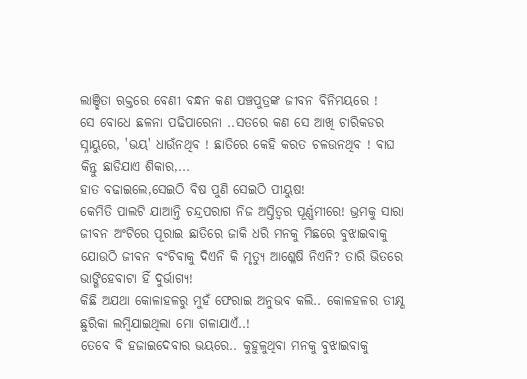ଲାଞ୍ଛିତା ଋକ୍ତରେ ବେଣୀ ବନ୍ଧନ କଣ ପଞ୍ଚପୁତ୍ରଙ୍କ ଜୀବନ ବିନିମୟରେ !
ସେ ବୋଧେ ଛଳନା ପଢିପାରେନା ..ସତରେ କଣ ସେ ଆଖି ଚାରିକଡର ସ୍ନାୟୁରେ, 'ଭୟ' ଧାଉଁନଥିବ ! ଛାତିରେ କେହି କରତ ଚଳଉନଥିବ ! ବାଘ କିନ୍ତୁ ଛାଡିଯାଏ ଶିକାର,...
ହାତ ବଢାଇଲେ,ସେଇଠି ବିଷ ପୁଣି ସେଇଠି ପୀୟୁଷ!
କେମିତି ପାଲଟି ଯାଆନ୍ତି ଚନ୍ଦ୍ରପରାଗ ନିଜ ଅସ୍ତିତ୍ୱର ପୂର୍ଣ୍ଣମୀରେ! ଭ୍ରମକୁ ସାରା ଜୀବନ ଅଂଟିରେ ପୂରାଇ ଛାତିରେ ଜାକି ଧରି ମନକୁ ମିଛରେ ବୁଝାଇବାକୁ
ଯୋଉଠି ଜୀବନ ବଂଚିବାକୁ ଦିଏନି କି ମୃତ୍ୟୁ ଆଶ୍ଳେଷି ନିଏନି? ତାରି ଭିତରେ ଭାଙ୍ଗିହେବାଟା ହିଁ ଦୁର୍ଭାଗ୍ୟ!
କିଛି ଅଯଥା କୋଳାହଳରୁ ମୁହଁ ଫେରାଇ ଅନୁଭବ କଲି.. କୋଳହଳର ତୀକ୍ଷ୍ଣ ଛୁରିକା ଲମ୍ବିଯାଇଥିଲା ମୋ ଗଳାଯାଏଁ..!
ତେବେ ବି ହଜାଇଦେବାର ଭୟରେ.. କୁହୁଳୁଥିବା ମନକୁ ବୁଝାଇବାକୁ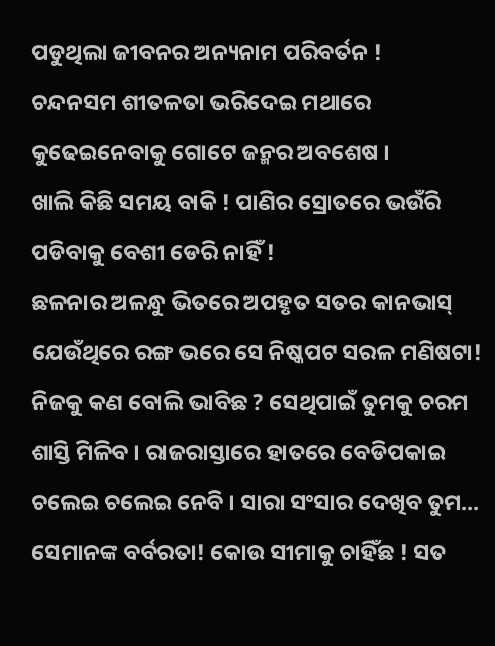ପଡୁଥିଲା ଜୀବନର ଅନ୍ୟନାମ ପରିବର୍ତନ !
ଚନ୍ଦନସମ ଶୀତଳତା ଭରିଦେଇ ମଥାରେ କୁଢେଇନେବାକୁ ଗୋଟେ ଜନ୍ମର ଅବଶେଷ ।
ଖାଲି କିଛି ସମୟ ବାକି ! ପାଣିର ସ୍ରୋତରେ ଭଉଁରି ପଡିବାକୁ ବେଶୀ ଡେରି ନାହିଁ !
ଛଳନାର ଅଳନ୍ଧୁ ଭିତରେ ଅପହୃତ ସତର କାନଭାସ୍ ଯେଉଁଥିରେ ରଙ୍ଗ ଭରେ ସେ ନିଷ୍କପଟ ସରଳ ମଣିଷଟା!
ନିଜକୁ କଣ ବୋଲି ଭାବିଛ ? ସେଥିପାଇଁ ତୁମକୁ ଚରମ ଶାସ୍ତି ମିଳିବ । ରାଜରାସ୍ତାରେ ହାତରେ ବେଡିପକାଇ ଚଲେଇ ଚଲେଇ ନେବି । ସାରା ସଂସାର ଦେଖିବ ତୁମ...
ସେମାନଙ୍କ ବର୍ବରତା! କୋଉ ସୀମାକୁ ଚାହିଁଛ ! ସତ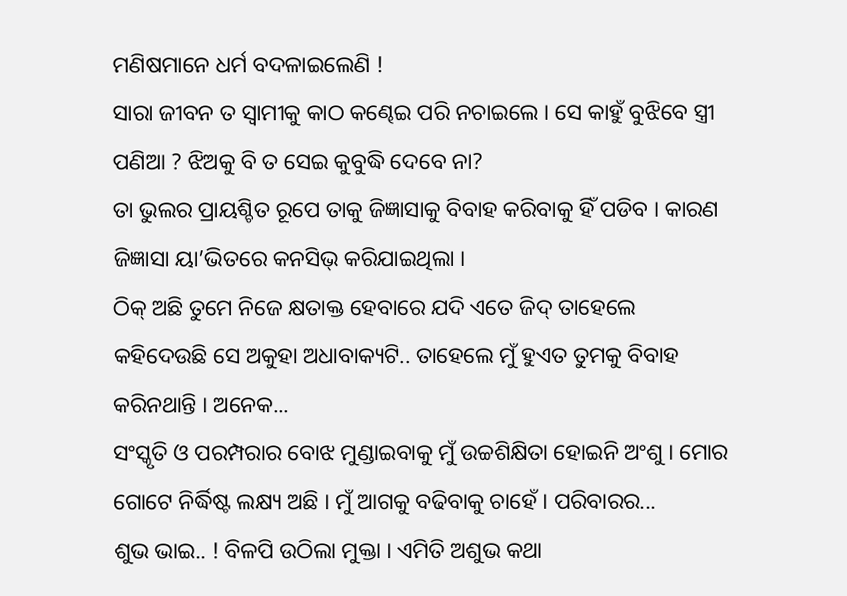ମଣିଷମାନେ ଧର୍ମ ବଦଳାଇଲେଣି !
ସାରା ଜୀବନ ତ ସ୍ୱାମୀକୁ କାଠ କଣ୍ଢେଇ ପରି ନଚାଇଲେ । ସେ କାହୁଁ ବୁଝିବେ ସ୍ତ୍ରୀ ପଣିଆ ? ଝିଅକୁ ବି ତ ସେଇ କୁବୁଦ୍ଧି ଦେବେ ନା?
ତା ଭୁଲର ପ୍ରାୟଶ୍ଚିତ ରୂପେ ତାକୁ ଜିଜ୍ଞାସାକୁ ବିବାହ କରିବାକୁ ହିଁ ପଡିବ । କାରଣ ଜିଜ୍ଞାସା ୟା’ଭିତରେ କନସିଭ୍ କରିଯାଇଥିଲା ।
ଠିକ୍ ଅଛି ତୁମେ ନିଜେ କ୍ଷତାକ୍ତ ହେବାରେ ଯଦି ଏତେ ଜିଦ୍ ତାହେଲେ କହିଦେଉଛି ସେ ଅକୁହା ଅଧାବାକ୍ୟଟି.. ତାହେଲେ ମୁଁ ହୁଏତ ତୁମକୁ ବିବାହ କରିନଥାନ୍ତି । ଅନେକ...
ସଂସ୍କୃତି ଓ ପରମ୍ପରାର ବୋଝ ମୁଣ୍ଡାଇବାକୁ ମୁଁ ଉଚ୍ଚଶିକ୍ଷିତା ହୋଇନି ଅଂଶୁ । ମୋର ଗୋଟେ ନିର୍ଦ୍ଧିଷ୍ଟ ଲକ୍ଷ୍ୟ ଅଛି । ମୁଁ ଆଗକୁ ବଢିବାକୁ ଚାହେଁ । ପରିବାରର...
ଶୁଭ ଭାଇ.. ! ବିଳପି ଉଠିଲା ମୁକ୍ତା । ଏମିତି ଅଶୁଭ କଥା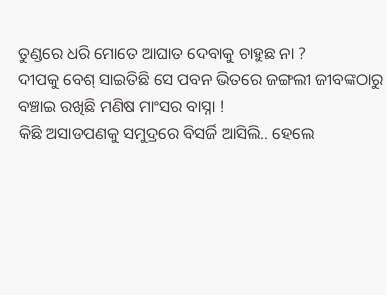ତୁଣ୍ଡରେ ଧରି ମୋତେ ଆଘାତ ଦେବାକୁ ଚାହୁଛ ନା ?
ଦୀପକୁ ବେଶ୍ ସାଇତିଛି ସେ ପବନ ଭିତରେ ଜଙ୍ଗଲୀ ଜୀବଙ୍କଠାରୁ ବଞ୍ଚାଇ ରଖିଛି ମଣିଷ ମାଂସର ବାସ୍ନା !
କିଛି ଅସାଡପଣକୁ ସମୁଦ୍ରରେ ବିସର୍ଜି ଆସିଲି.. ହେଲେ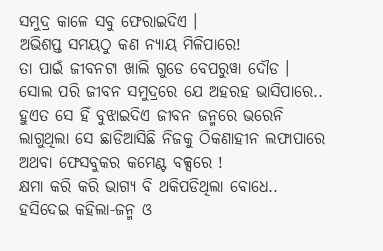ସମୁଦ୍ର କାଳେ ସବୁ ଫେରାଇଦିଏ ।
ଅଭିଶପ୍ତ ସମୟଠୁ କଣ ନ୍ୟାୟ ମିଳିପାରେ!
ତା ପାଇଁ ଜୀବନଟା ଖାଲି ଗୁଡେ ବେପରୁୱା ଦୌଡ ।
ସୋଲ ପରି ଜୀବନ ସମୁଦ୍ରରେ ଯେ ଅହରହ ଭାସିପାରେ.. ହୁଏତ ସେ ହିଁ ବୁଝାଇଦିଏ ଜୀବନ ଜନ୍ମରେ ଭରେନି
ଲାଗୁଥିଲା ସେ ଛାଡିଆସିଛି ନିଜକୁ ଠିକଣାହୀନ ଲଫାପାରେ ଅଥବା ଫେସବୁକର କମେଣ୍ଟ ବକ୍ସରେ !
କ୍ଷମା କରି କରି ଭାଗ୍ୟ ବି ଥକିପଡିଥିଲା ବୋଧେ.. ହସିଦେଇ କହିଲା-ଜନ୍ମ ଓ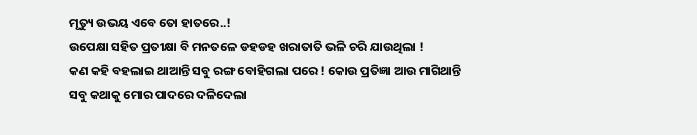ମୃତ୍ୟୁ ଉଭୟ ଏବେ ତୋ ହାତରେ..!
ଉପେକ୍ଷା ସହିତ ପ୍ରତୀକ୍ଷା ବି ମନତଳେ ଡହଡହ ଖରାତାତି ଭଳି ଚରି ଯାଉଥିଲା !
କଣ କହି ବହଲାଇ ଥାଆନ୍ତି ସବୁ ରଙ୍ଗ ବୋହିଗଲା ପରେ ! କୋଉ ପ୍ରତିଜ୍ଞା ଆଉ ମାଗିଥାନ୍ତି ସବୁ କଥାକୁ ମୋର ପାଦରେ ଦଳିଦେଲା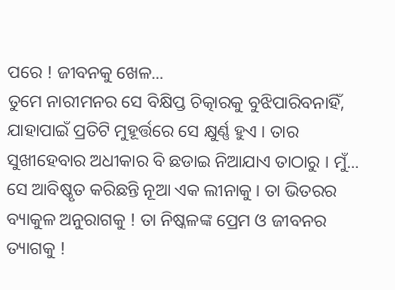ପରେ ! ଜୀବନକୁ ଖେଳ...
ତୁମେ ନାରୀମନର ସେ ବିକ୍ଷିପ୍ତ ଚିତ୍କାରକୁ ବୁଝିପାରିବନାହିଁ, ଯାହାପାଇଁ ପ୍ରତିଟି ମୁହୂର୍ତ୍ତରେ ସେ କ୍ଷୁର୍ଣ୍ଣ ହୁଏ । ତାର ସୁଖୀହେବାର ଅଧୀକାର ବି ଛଡାଇ ନିଆଯାଏ ତାଠାରୁ । ମୁଁ...
ସେ ଆବିଷ୍କୃତ କରିଛନ୍ତି ନୂଆ ଏକ ଲୀନାକୁ । ତା ଭିତରର ବ୍ୟାକୁଳ ଅନୁରାଗକୁ ! ତା ନିଷ୍କଳଙ୍କ ପ୍ରେମ ଓ ଜୀବନର ତ୍ୟାଗକୁ !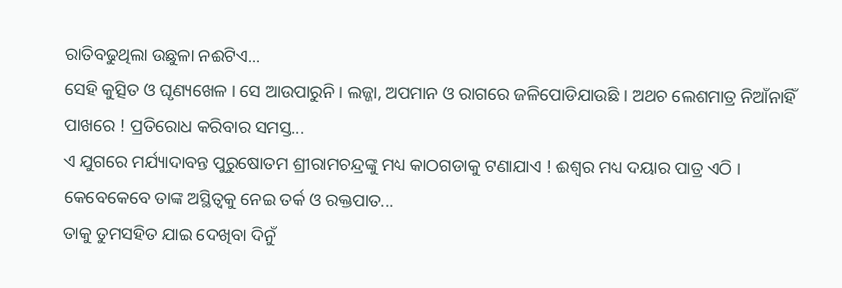ରାତିବଢୁଥିଲା ଉଛୁଳା ନଈଟିଏ...
ସେହି କୁତ୍ସିତ ଓ ଘୃଣ୍ୟଖେଳ । ସେ ଆଉପାରୁନି । ଲଜ୍ଜା, ଅପମାନ ଓ ରାଗରେ ଜଳିପୋଡିଯାଉଛି । ଅଥଚ ଲେଶମାତ୍ର ନିଆଁନାହିଁ ପାଖରେ ! ପ୍ରତିରୋଧ କରିବାର ସମସ୍ତ...
ଏ ଯୁଗରେ ମର୍ଯ୍ୟାଦାବନ୍ତ ପୁରୁଷୋତମ ଶ୍ରୀରାମଚନ୍ଦ୍ରଙ୍କୁ ମଧ୍ୟ କାଠଗଡାକୁ ଟଣାଯାଏ ! ଈଶ୍ୱର ମଧ୍ୟ ଦୟାର ପାତ୍ର ଏଠି । କେବେକେବେ ତାଙ୍କ ଅସ୍ଥିତ୍ୱକୁ ନେଇ ତର୍କ ଓ ରକ୍ତପାତ...
ତାକୁ ତୁମସହିତ ଯାଇ ଦେଖିବା ଦିନୁଁ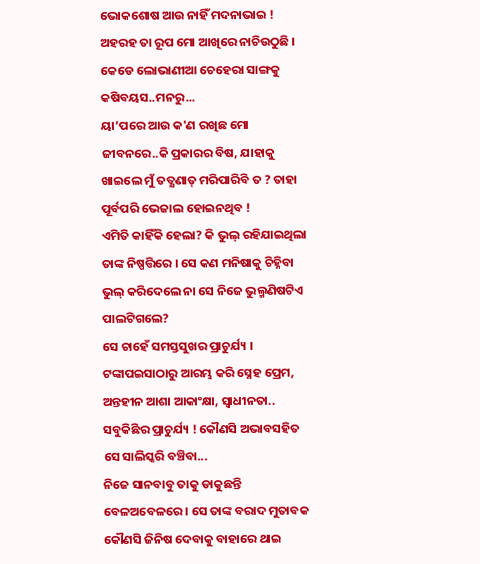ଭୋକଶୋଷ ଆଉ ନାହିଁ ମଦନାଭାଇ ! ଅହରହ ତା ରୂପ ମୋ ଆଖିରେ ନାଚିଉଠୁଛି । କେଡେ ଲୋଭାଣୀଆ ଚେହେରା ସାଙ୍ଗକୁ କଷିବୟସ..ମନରୁ...
ୟା’ପରେ ଆଉ କ'ଣ ରଖିଛ ମୋ ଜୀବନରେ..କି ପ୍ରକାରର ବିଷ, ଯାହାକୁ ଖାଇଲେ ମୁଁ ତତ୍କ୍ଷଣାତ୍ ମରିପାରିବି ତ ? ତାହା ପୂର୍ବପରି ଭେଜାଲ ହୋଇନଥିବ !
ଏମିତି କାହିଁକି ହେଲା? କି ଭୁଲ୍ ରହିଯାଇଥିଲା ତାଙ୍କ ନିଷ୍ପତ୍ତିରେ । ସେ କଣ ମନିଷାକୁ ଚିହ୍ନିବା ଭୁଲ୍ କରିଦେଲେ ନା ସେ ନିଜେ ଭୁଲ୍ମଣିଷଟିଏ ପାଲଟିଗଲେ?
ସେ ଚାହେଁ ସମସ୍ତସୁଖର ପ୍ରାଚୁର୍ଯ୍ୟ । ଟଙ୍କାପଇସାଠାରୁ ଆରମ୍ଭ କରି ସ୍ନେହ ପ୍ରେମ, ଅନ୍ତହୀନ ଆଶା ଆକାଂକ୍ଷା, ସ୍ୱାଧୀନତା.. ସବୁକିଛିର ପ୍ରାଚୁର୍ଯ୍ୟ ! କୌଣସି ଅଭାବସହିତ ସେ ସାଲିସ୍କରି ବଞ୍ଚିବା...
ନିଜେ ସାନବାବୁ ତାକୁ ଡାକୁଛନ୍ତି ବେଳଅବେଳରେ । ସେ ତାଙ୍କ ବରାଦ ମୁତାବକ କୌଣସି ଜିନିଷ ଦେବାକୁ ବାହାରେ ଥାଇ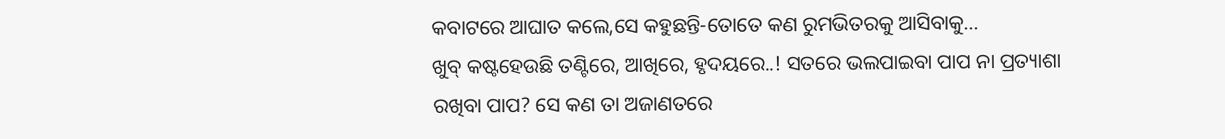କବାଟରେ ଆଘାତ କଲେ,ସେ କହୁଛନ୍ତି-ତୋତେ କଣ ରୁମଭିତରକୁ ଆସିବାକୁ...
ଖୁବ୍ କଷ୍ଟହେଉଛି ତଣ୍ଟିରେ, ଆଖିରେ, ହୃଦୟରେ..! ସତରେ ଭଲପାଇବା ପାପ ନା ପ୍ରତ୍ୟାଶା ରଖିବା ପାପ? ସେ କଣ ତା ଅଜାଣତରେ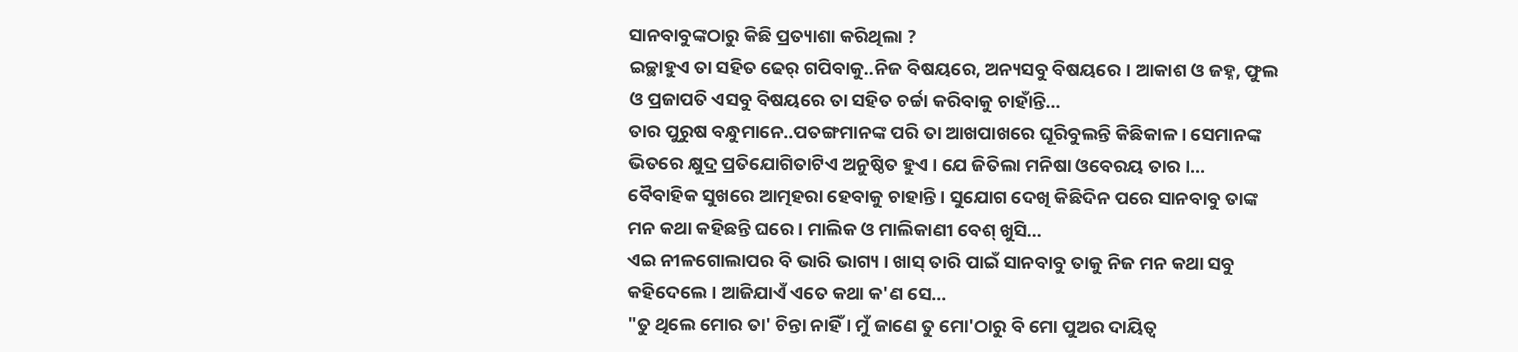ସାନବାବୁଙ୍କଠାରୁ କିଛି ପ୍ରତ୍ୟାଶା କରିଥିଲା ?
ଇଚ୍ଛାହୁଏ ତା ସହିତ ଢେର୍ ଗପିବାକୁ..ନିଜ ବିଷୟରେ, ଅନ୍ୟସବୁ ବିଷୟରେ । ଆକାଶ ଓ ଜହ୍ନ, ଫୁଲ ଓ ପ୍ରଜାପତି ଏସବୁ ବିଷୟରେ ତା ସହିତ ଚର୍ଚ୍ଚା କରିବାକୁ ଚାହାଁନ୍ତି...
ତାର ପୁରୁଷ ବନ୍ଧୁମାନେ..ପତଙ୍ଗମାନଙ୍କ ପରି ତା ଆଖପାଖରେ ଘୂରିବୁଲନ୍ତି କିଛିକାଳ । ସେମାନଙ୍କ ଭିତରେ କ୍ଷୁଦ୍ର ପ୍ରତିଯୋଗିତାଟିଏ ଅନୁଷ୍ଠିତ ହୁଏ । ଯେ ଜିତିଲା ମନିଷା ଓବେରୟ ତାର ।...
ବୈବାହିକ ସୁଖରେ ଆତ୍ମହରା ହେବାକୁ ଚାହାନ୍ତି । ସୁଯୋଗ ଦେଖି କିଛିଦିନ ପରେ ସାନବାବୁ ତାଙ୍କ ମନ କଥା କହିଛନ୍ତି ଘରେ । ମାଲିକ ଓ ମାଲିକାଣୀ ବେଶ୍ ଖୁସି...
ଏଇ ନୀଳଗୋଲାପର ବି ଭାରି ଭାଗ୍ୟ । ଖାସ୍ ତାରି ପାଇଁ ସାନବାବୁ ତାକୁ ନିଜ ମନ କଥା ସବୁ କହିଦେଲେ । ଆଜିଯାଏଁ ଏତେ କଥା କ'ଣ ସେ...
"ତୁ ଥିଲେ ମୋର ତା' ଚିନ୍ତା ନାହିଁ । ମୁଁ ଜାଣେ ତୁ ମୋ'ଠାରୁ ବି ମୋ ପୁଅର ଦାୟିତ୍ୱ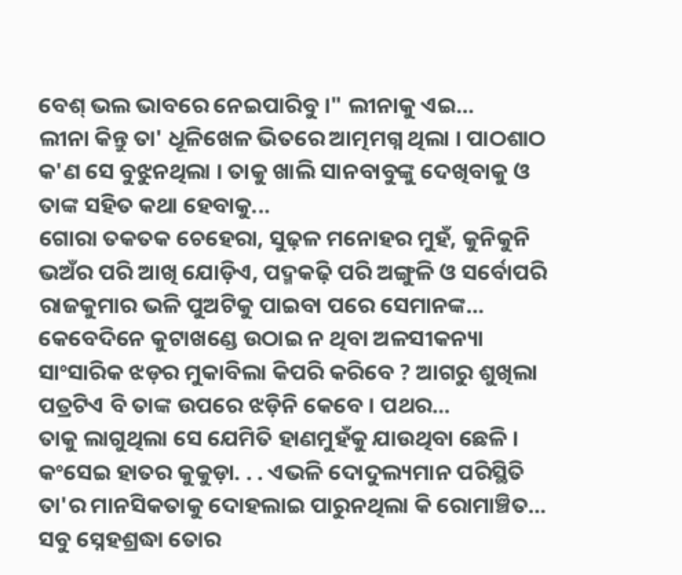ବେଶ୍ ଭଲ ଭାବରେ ନେଇପାରିବୁ ।" ଲୀନାକୁ ଏଇ...
ଲୀନା କିନ୍ତୁ ତା' ଧୂଳିଖେଳ ଭିତରେ ଆତ୍ମମଗ୍ନ ଥିଲା । ପାଠଶାଠ କ'ଣ ସେ ବୁଝୁନଥିଲା । ତାକୁ ଖାଲି ସାନବାବୁଙ୍କୁ ଦେଖିବାକୁ ଓ ତାଙ୍କ ସହିତ କଥା ହେବାକୁ...
ଗୋରା ତକତକ ଚେହେରା, ସୁଢ଼ଳ ମନୋହର ମୁହଁ, କୁନିକୁନି ଭଅଁର ପରି ଆଖି ଯୋଡ଼ିଏ, ପଦ୍ମକଢ଼ି ପରି ଅଙ୍ଗୁଳି ଓ ସର୍ବୋପରି ରାଜକୁମାର ଭଳି ପୁଅଟିକୁ ପାଇବା ପରେ ସେମାନଙ୍କ...
କେବେଦିନେ କୁଟାଖଣ୍ଡେ ଉଠାଇ ନ ଥିବା ଅଳସୀକନ୍ୟା ସାଂସାରିକ ଝଡ଼ର ମୁକାବିଲା କିପରି କରିବେ ? ଆଗରୁ ଶୁଖିଲା ପତ୍ରଟିଏ ବି ତାଙ୍କ ଉପରେ ଝଡ଼ିନି କେବେ । ପଥର...
ତାକୁ ଲାଗୁଥିଲା ସେ ଯେମିତି ହାଣମୁହଁକୁ ଯାଉଥିବା ଛେଳି । କଂସେଇ ହାତର କୁକୁଡ଼ା. . . ଏଭଳି ଦୋଦୁଲ୍ୟମାନ ପରିସ୍ଥିତି ତା'ର ମାନସିକତାକୁ ଦୋହଲାଇ ପାରୁନଥିଲା କି ରୋମାଞ୍ଚିତ...
ସବୁ ସ୍ନେହଶ୍ରଦ୍ଧା ତୋର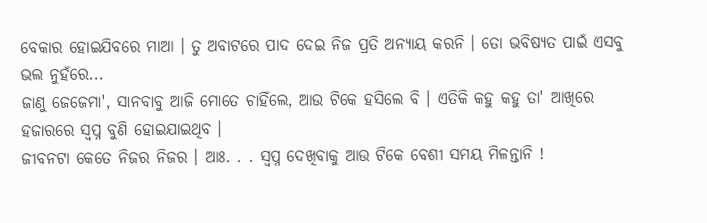ବେକାର ହୋଇଯିବରେ ମାଆ । ତୁ ଅବାଟରେ ପାଦ ଦେଇ ନିଜ ପ୍ରତି ଅନ୍ୟାୟ କରନି । ତୋ ଭବିଷ୍ୟତ ପାଇଁ ଏସବୁ ଭଲ ନୁହଁରେ...
ଜାଣୁ ଜେଜେମା', ସାନବାବୁ ଆଜି ମୋତେ ଚାହିଁଲେ, ଆଉ ଟିକେ ହସିଲେ ବି । ଏତିକି କହୁ କହୁ ତା' ଆଖିରେ ହଜାରରେ ସ୍ୱପ୍ନ ବୁଣି ହୋଇଯାଇଥିବ ।
ଜୀବନଟା କେତେ ନିଜର ନିଜର । ଆଃ. . . ସ୍ୱପ୍ନ ଦେଖିବାକୁ ଆଉ ଟିକେ ବେଶୀ ସମୟ ମିଳନ୍ତାନି !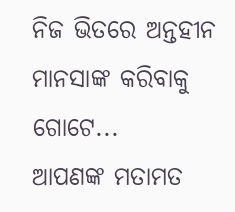ନିଜ ଭିତରେ ଅନ୍ତହୀନ ମାନସାଙ୍କ କରିବାକୁ ଗୋଟେ...
ଆପଣଙ୍କ ମତାମତ